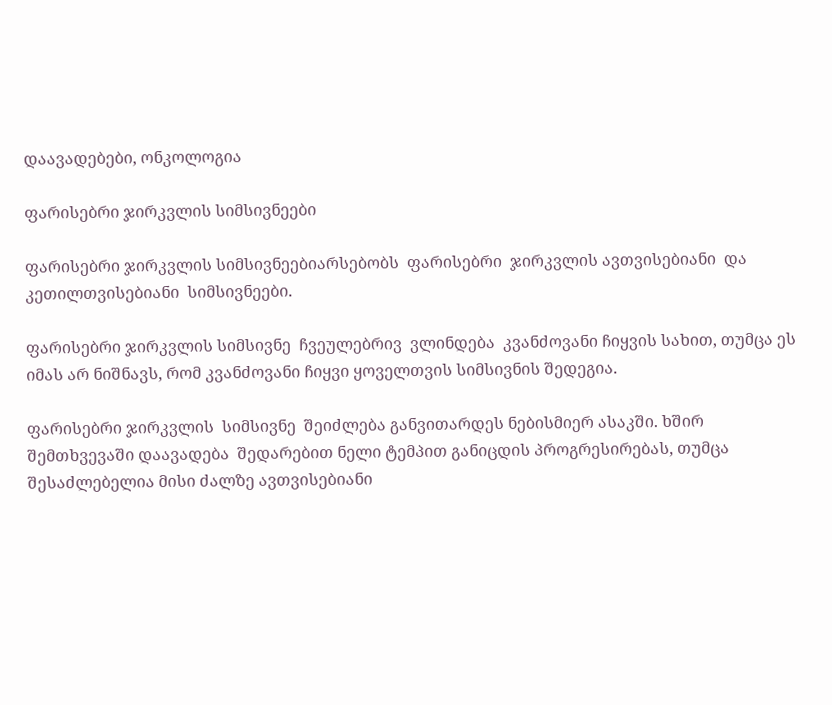დაავადებები, ონკოლოგია

ფარისებრი ჯირკვლის სიმსივნეები

ფარისებრი ჯირკვლის სიმსივნეებიარსებობს  ფარისებრი  ჯირკვლის ავთვისებიანი  და  კეთილთვისებიანი  სიმსივნეები.

ფარისებრი ჯირკვლის სიმსივნე  ჩვეულებრივ  ვლინდება  კვანძოვანი ჩიყვის სახით, თუმცა ეს იმას არ ნიშნავს, რომ კვანძოვანი ჩიყვი ყოველთვის სიმსივნის შედეგია.

ფარისებრი ჯირკვლის  სიმსივნე  შეიძლება განვითარდეს ნებისმიერ ასაკში. ხშირ შემთხვევაში დაავადება  შედარებით ნელი ტემპით განიცდის პროგრესირებას, თუმცა შესაძლებელია მისი ძალზე ავთვისებიანი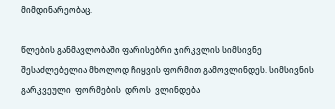მიმდინარეობაც.

წლების განმავლობაში ფარისებრი ჯირკვლის სიმსივნე შესაძლებელია მხოლოდ ჩიყვის ფორმით გამოვლინდეს. სიმსივნის გარკვეული  ფორმების  დროს  ვლინდება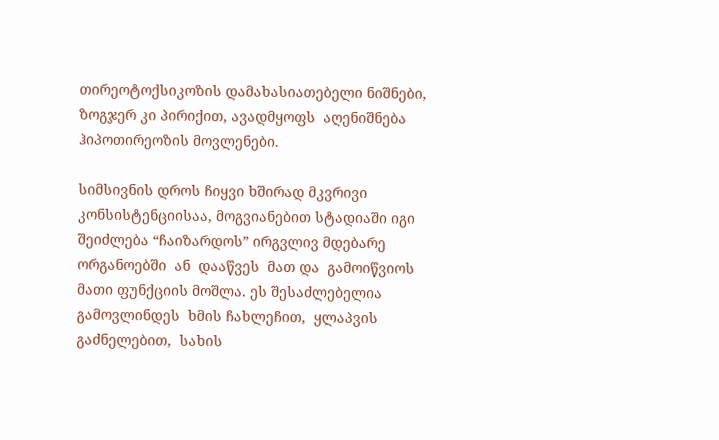თირეოტოქსიკოზის დამახასიათებელი ნიშნები, ზოგჯერ კი პირიქით, ავადმყოფს  აღენიშნება  ჰიპოთირეოზის მოვლენები.

სიმსივნის დროს ჩიყვი ხშირად მკვრივი კონსისტენციისაა, მოგვიანებით სტადიაში იგი შეიძლება “ჩაიზარდოს” ირგვლივ მდებარე  ორგანოებში  ან  დააწვეს  მათ და  გამოიწვიოს  მათი ფუნქციის მოშლა. ეს შესაძლებელია  გამოვლინდეს  ხმის ჩახლეჩით,  ყლაპვის  გაძნელებით,  სახის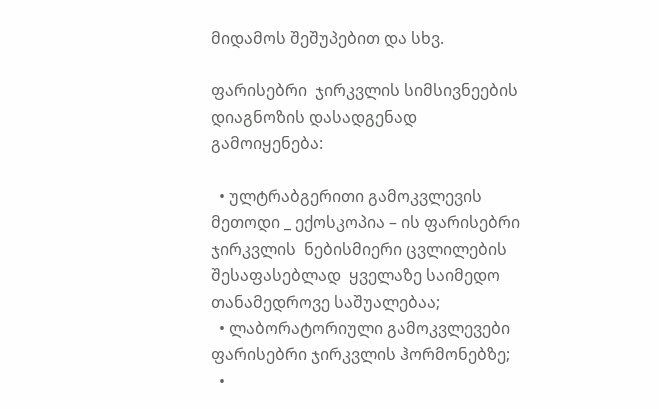მიდამოს შეშუპებით და სხვ.

ფარისებრი  ჯირკვლის სიმსივნეების დიაგნოზის დასადგენად გამოიყენება:

  • ულტრაბგერითი გამოკვლევის მეთოდი _ ექოსკოპია – ის ფარისებრი  ჯირკვლის  ნებისმიერი ცვლილების  შესაფასებლად  ყველაზე საიმედო თანამედროვე საშუალებაა;
  • ლაბორატორიული გამოკვლევები ფარისებრი ჯირკვლის ჰორმონებზე;
  •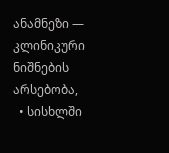ანამნეზი — კლინიკური ნიშნების არსებობა,
  • სისხლში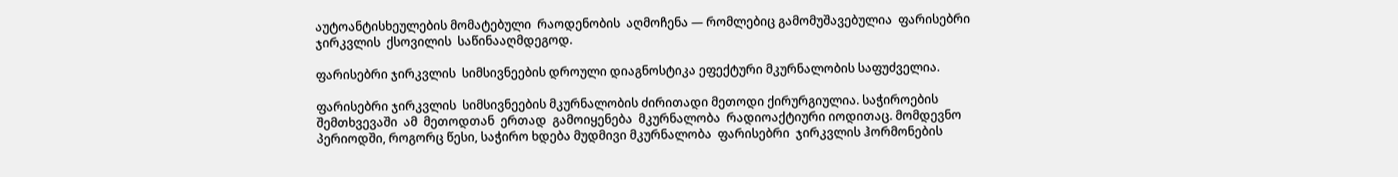აუტოანტისხეულების მომატებული  რაოდენობის  აღმოჩენა — რომლებიც გამომუშავებულია  ფარისებრი ჯირკვლის  ქსოვილის  საწინააღმდეგოდ.

ფარისებრი ჯირკვლის  სიმსივნეების დროული დიაგნოსტიკა ეფექტური მკურნალობის საფუძველია.

ფარისებრი ჯირკვლის  სიმსივნეების მკურნალობის ძირითადი მეთოდი ქირურგიულია. საჭიროების შემთხვევაში  ამ  მეთოდთან  ერთად  გამოიყენება  მკურნალობა  რადიოაქტიური იოდითაც. მომდევნო პერიოდში, როგორც წესი, საჭირო ხდება მუდმივი მკურნალობა  ფარისებრი  ჯირკვლის ჰორმონების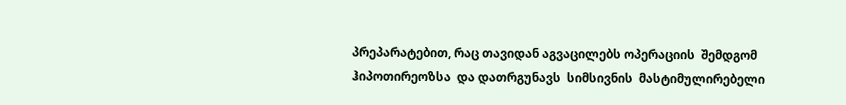პრეპარატებით, რაც თავიდან აგვაცილებს ოპერაციის  შემდგომ  ჰიპოთირეოზსა  და დათრგუნავს  სიმსივნის  მასტიმულირებელი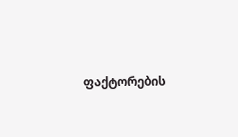ფაქტორების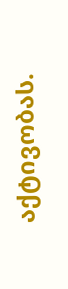აქტივობას.